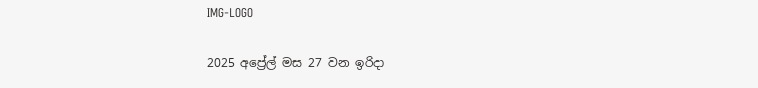IMG-LOGO

2025 අප්‍රේල් මස 27 වන ඉරිදා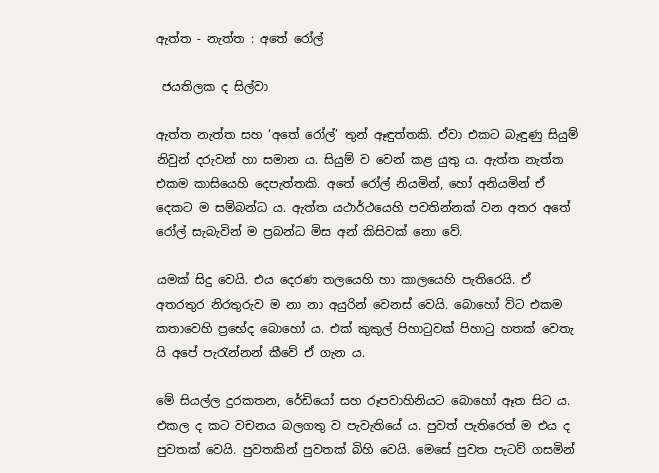ඇත්ත - නැත්ත : අතේ රෝල්

 ජයතිලක ද සිල්වා

ඇත්ත නැත්ත සහ ‘අතේ රෝල්’ තුන් ඈඳුත්තකි. ඒවා එකට බැඳුණු සියුම් නිවුන් දරුවන් හා සමාන ය. සියුම් ව වෙන් කළ යුතු ය. ඇත්ත නැත්ත එකම කාසියෙහි දෙපැත්තකි. අතේ රෝල් නියමින්, හෝ අනියමින් ඒ දෙකට ම සම්බන්ධ ය. ඇත්ත යථාර්ථයෙහි පවතින්නක් වන අතර අතේ රෝල් සැබැවින් ම ප්‍රබන්ධ මිස අන් කිසිවක් නො වේ.

යමක් සිදු වෙයි. එය දෙරණ තලයෙහි හා කාලයෙහි පැතිරෙයි. ඒ අතරතුර නිරතුරුව ම නා නා අයුරින් වෙනස් වෙයි. බොහෝ විට එකම කතාවෙහි ප්‍රභේද බොහෝ ය. එක් කුකුල් පිහාටුවක් පිහාටු හතක් වෙතැ යි අපේ පැරැන්නන් කීවේ ඒ ගැන ය.

මේ සියල්ල දුරකතන, රේඩියෝ සහ රූපවාහිනියට බොහෝ ඈත සිට ය. එකල ද කට වචනය බලගතු ව පැවැතියේ ය. පුවත් පැතිරෙත් ම එය ද පුවතක් වෙයි. පුවතකින් පුවතක් බිහි වෙයි. මෙසේ පුවත පැටව් ගසමින්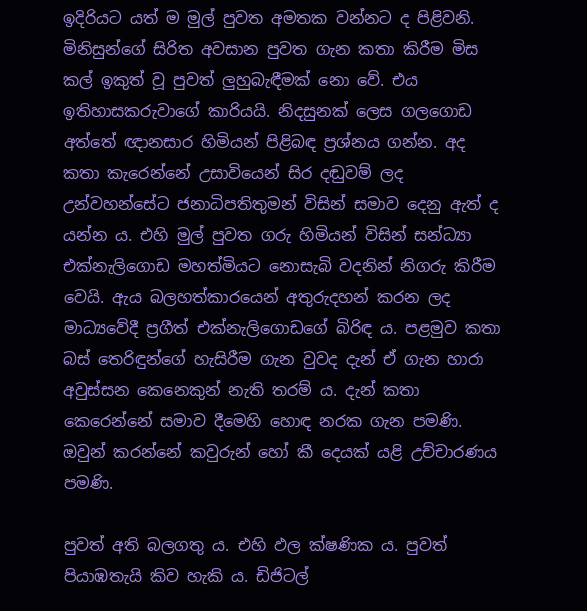ඉදිරියට යත් ම මුල් පුවත අමතක වන්නට ද පිළිවනි. මිනිසුන්ගේ සිරිත අවසාන පුවත ගැන කතා කිරීම මිස කල් ඉකුත් වූ පුවත් ලුහුබැඳීමක් නො වේ. එය ඉතිහාසකරුවාගේ කාරියයි. නිදසුනක් ලෙස ගලගොඩ අත්තේ ඥානසාර හිමියන් පිළිබඳ ප්‍රශ්නය ගන්න. අද කතා කැරෙන්නේ උසාවියෙන් සිර දඬුවම් ලද උන්වහන්සේට ජනාධිපතිතුමන් විසින් සමාව දෙනු ඇත් ද යන්න ය. එහි මුල් පුවත ගරු හිමියන් විසින් සන්ධ්‍යා එක්නැලිගොඩ මහත්මියට නොසැබි වදනින් නිගරු කිරීම වෙයි. ඇය බලහත්කාරයෙන් අතුරුදහන් කරන ලද මාධ්‍යවේදී ප්‍රගීත් එක්නැලිගොඩගේ බිරිඳ ය. පළමුව කතා බස් තෙරිඳුන්ගේ හැසිරීම ගැන වුවද දැන් ඒ ගැන හාරා අවුස්සන කෙනෙකුන් නැති තරම් ය. දැන් කතා කෙරෙන්නේ සමාව දීමෙහි හොඳ නරක ගැන පමණි. ඔවුන් කරන්නේ කවුරුන් හෝ කී දෙයක් යළි උච්චාරණය පමණි.

පුවත් අති බලගතු ය. එහි ඵල ක්ෂණික ය. පුවත් පියාඹතැයි කිව හැකි ය. ඩිජිටල්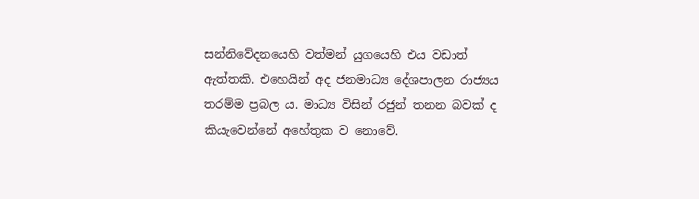සන්නිවේදනයෙහි වත්මන් යුගයෙහි එය වඩාත් ඇත්තකි. එහෙයින් අද ජනමාධ්‍ය දේශපාලන රාජ්‍යය තරම්ම ප්‍රබල ය. මාධ්‍ය විසින් රජුන් තනන බවක් ද කියැවෙන්නේ අහේතුක ව නොවේ.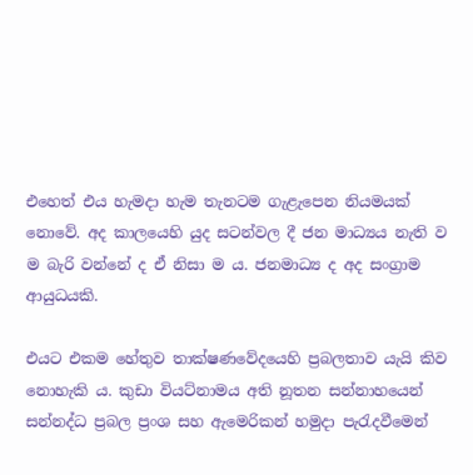එහෙත් එය හැමදා හැම තැනටම ගැළැපෙන නියමයක් නොවේ. අද කාලයෙහි යුද සටන්වල දී ජන මාධ්‍යය නැති ව ම බැරි වන්නේ ද ඒ නිසා ම ය. ජනමාධ්‍ය ද අද සංග්‍රාම ආයුධයකි.

එයට එකම හේතුව තාක්ෂණවේදයෙහි ප්‍රබලතාව යැයි කිව නොහැකි ය. කුඩා වියට්නාමය අති නූතන සන්නාහයෙන් සන්නද්ධ ප්‍රබල ප්‍රංශ සහ ඇමෙරිකන් හමුදා පැරැදවීමෙන්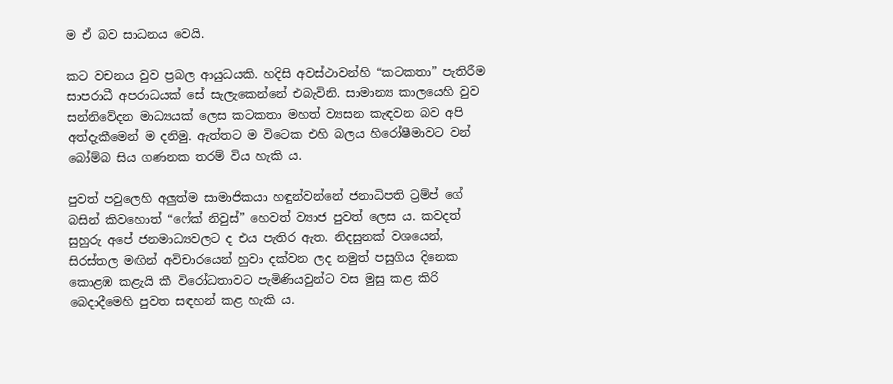ම ඒ බව සාධනය වෙයි.

කට වචනය වුව ප්‍රබල ආයුධයකි. හදිසි අවස්ථාවන්හි “කටකතා” පැතිරීම සාපරාධී අපරාධයක් සේ සැලැකෙන්නේ එබැවිනි. සාමාන්‍ය කාලයෙහි වුව සන්නිවේදන මාධ්‍යයක් ලෙස කටකතා මහත් ව්‍යසන කැඳවන බව අපි අත්දැකීමෙන් ම දනිමු. ඇත්තට ම විටෙක එහි බලය හිරෝෂීමාවට වන් බෝම්බ සිය ගණනක තරම් විය හැකි ය.

පුවත් පවුලෙහි අලුත්ම සාමාජිකයා හඳුන්වන්නේ ජනාධිපති ට්‍රම්ප් ගේ බසින් කිවහොත් “ෆේක් නිවුස්” හෙවත් ව්‍යාජ පුවත් ලෙස ය. කවදත් සුහුරු අපේ ජනමාධ්‍යවලට ද එය පැතිර ඇත. නිදසුනක් වශයෙන්, සිරස්තල මඟින් අවිචාරයෙන් හුවා දක්වන ලද නමුත් පසුගිය දිනෙක කොළඹ කළැයි කී විරෝධතාවට පැමිණියවුන්ට වස මුසු කළ කිරි බෙදාදීමෙහි පුවත සඳහන් කළ හැකි ය.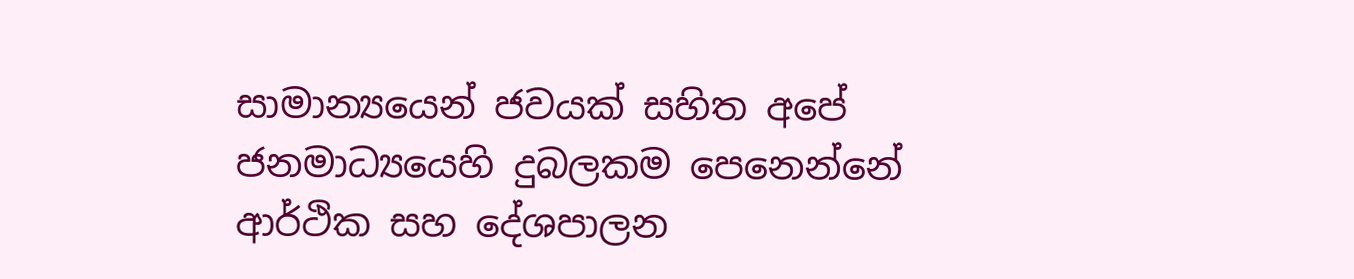සාමාන්‍යයෙන් ජවයක් සහිත අපේ ජනමාධ්‍යයෙහි දුබලකම පෙනෙන්නේ ආර්ථික සහ දේශපාලන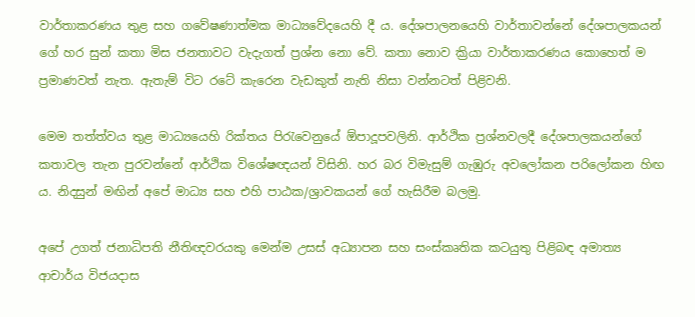වාර්තාකරණය තුළ සහ ගවේෂණාත්මක මාධ්‍යවේදයෙහි දී ය. දේශපාලනයෙහි වාර්තාවන්නේ දේශපාලකයන් ගේ හර සුන් කතා මිස ජනතාවට වැදැගත් ප්‍රශ්න නො වේ. කතා නොව ක්‍රියා වාර්තාකරණය කොහෙත් ම ප්‍රමාණවත් නැත. ඇතැම් විට රටේ කැරෙන වැඩකුත් නැති නිසා වන්නටත් පිළිවනි.

මෙම තත්ත්වය තුළ මාධ්‍යයෙහි රික්තය පිරැවෙනුයේ ඕපාදූපවලිනි. ආර්ථික ප්‍රශ්නවලදී දේශපාලකයන්ගේ කතාවල තැන පුරවන්නේ ආර්ථික විශේෂඥයන් විසිනි. හර බර විමැසුම් ගැඹුරු අවලෝකන පරිලෝකන හිඟ ය. නිදසුන් මඟින් අපේ මාධ්‍ය සහ එහි පාඨක/ශ්‍රාවකයන් ගේ හැසිරීම බලමු.

අපේ උගත් ජනාධිපති නීතිඥවරයකු මෙන්ම උසස් අධ්‍යාපන සහ සංස්කෘතික කටයුතු පිළිබඳ අමාත්‍ය ආචාර්ය විජයදාස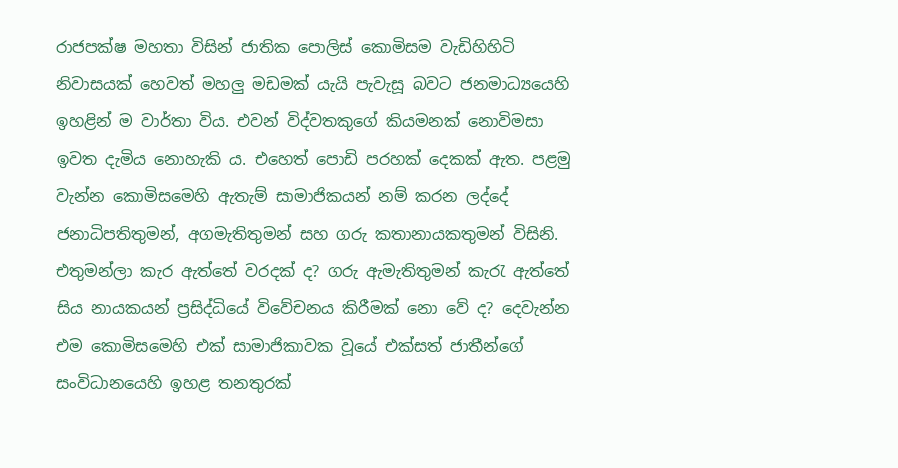රාජපක්ෂ මහතා විසින් ජාතික පොලිස් කොමිසම වැඩිහිහිටි නිවාසයක් හෙවත් මහලු මඩමක් යැයි පැවැසූ බවට ජනමාධ්‍යයෙහි ඉහළින් ම වාර්තා විය. එවන් විද්වතකුගේ කියමනක් නොවිමසා ඉවත දැමිය නොහැකි ය. එහෙත් පොඩි පරහක් දෙකක් ඇත. පළමු වැන්න කොමිසමෙහි ඇතැම් සාමාජිකයන් නම් කරන ලද්දේ ජනාධිපතිතුමන්, අගමැතිතුමන් සහ ගරු කතානායකතුමන් විසිනි. එතුමන්ලා කැර ඇත්තේ වරදක් ද? ගරු ඇමැතිතුමන් කැරැ ඇත්තේ සිය නායකයන් ප්‍රසිද්ධියේ විවේචනය කිරීමක් නො වේ ද? දෙවැන්න එම කොමිසමෙහි එක් සාමාජිකාවක වූයේ එක්සත් ජාතීන්ගේ සංවිධානයෙහි ඉහළ තනතුරක්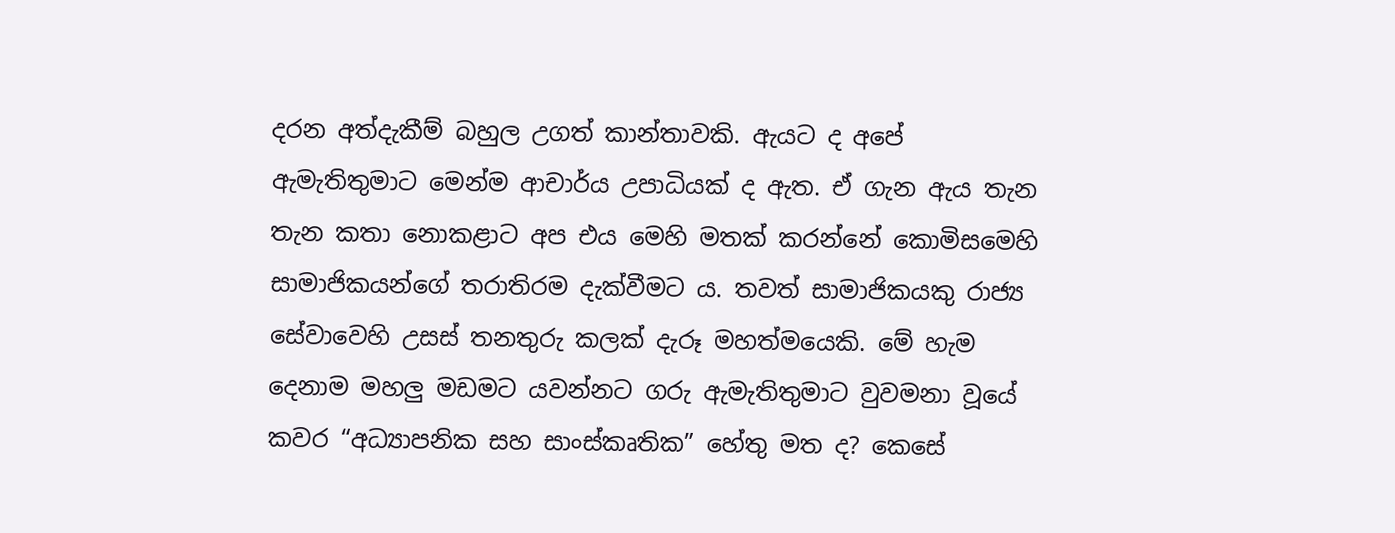දරන අත්දැකීම් බහුල උගත් කාන්තාවකි. ඇයට ද අපේ ඇමැතිතුමාට මෙන්ම ආචාර්ය උපාධියක් ද ඇත. ඒ ගැන ඇය තැන තැන කතා නොකළාට අප එය මෙහි මතක් කරන්නේ කොමිසමෙහි සාමාජිකයන්ගේ තරාතිරම දැක්වීමට ය. තවත් සාමාජිකයකු රාජ්‍ය සේවාවෙහි උසස් තනතුරු කලක් දැරූ මහත්මයෙකි. මේ හැම දෙනාම මහලු මඩමට යවන්නට ගරු ඇමැතිතුමාට වුවමනා වූයේ කවර “අධ්‍යාපනික සහ සාංස්කෘතික” හේතු මත ද? කෙසේ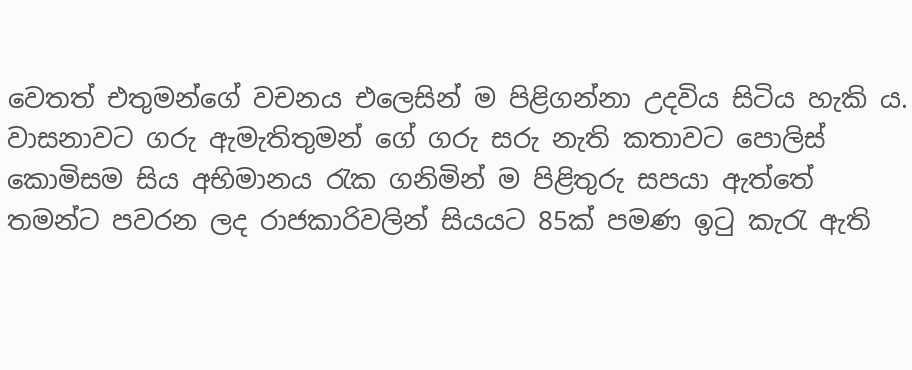වෙතත් එතුමන්ගේ වචනය එලෙසින් ම පිළිගන්නා උදවිය සිටිය හැකි ය. වාසනාවට ගරු ඇමැතිතුමන් ගේ ගරු සරු නැති කතාවට පොලිස් කොමිසම සිය අභිමානය රැක ගනිමින් ම පිළිතුරු සපයා ඇත්තේ තමන්ට පවරන ලද රාජකාරිවලින් සියයට 85ක් පමණ ඉටු කැරැ ඇති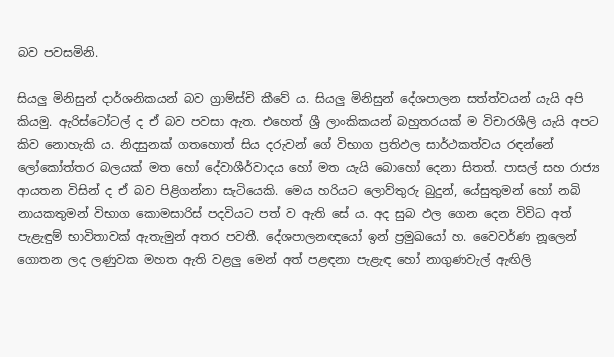බව පවසමිනි.

සියලු මිනිසුන් දාර්ශනිකයන් බව ග්‍රාම්ස්චි කීවේ ය. සියලු මිනිසුන් දේශපාලන සත්ත්වයන් යැයි අපි කියමු. ඇරිස්ටෝටල් ද ඒ බව පවසා ඇත. එහෙත් ශ්‍රී ලාංකිකයන් බහුතරයක් ම විචාරශීලි යැයි අපට කිව නොහැකි ය. නිදසුනක් ගතහොත් සිය දරුවන් ගේ විභාග ප්‍රතිඵල සාර්ථකත්වය රඳන්නේ ලෝකෝත්තර බලයක් මත හෝ දේවාශීර්වාදය හෝ මත යැයි බොහෝ දෙනා සිතත්. පාසල් සහ රාජ්‍ය ආයතන විසින් ද ඒ බව පිළිගන්නා සැටියෙකි. මෙය හරියට ලොව්තුරු බුදුන්, යේසුතුමන් හෝ නබි නායකතුමන් විභාග කොමසාරිස් පදවියට පත් ව ඇති සේ ය. අද සුබ ඵල ගෙන දෙන විවිධ අත් පැළැඳුම් භාවිතාවක් ඇතැමුන් අතර පවතී. දේශපාලනඥයෝ ඉන් ප්‍රමුඛයෝ හ. වෛවර්ණ නූලෙන් ගොතන ලද ලණුවක මහත ඇති වළලු මෙන් අත් පළඳනා පැළැඳ හෝ නාගුණවැල් ඇඟිලි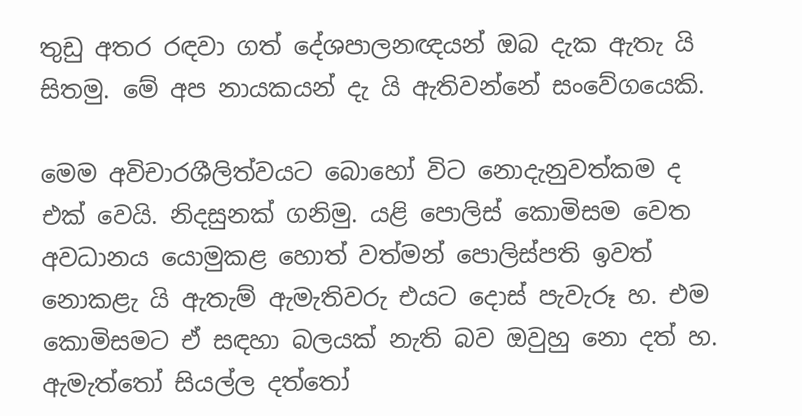තුඩු අතර රඳවා ගත් දේශපාලනඥයන් ඔබ දැක ඇතැ යි සිතමු. මේ අප නායකයන් දැ යි ඇතිවන්නේ සංවේගයෙකි.

මෙම අවිචාරශීලිත්වයට බොහෝ විට නොදැනුවත්කම ද එක් වෙයි. නිදසුනක් ගනිමු. යළි පොලිස් කොමිසම වෙත අවධානය යොමුකළ හොත් වත්මන් පොලිස්පති ඉවත් නොකළැ යි ඇතැම් ඇමැතිවරු එයට දොස් පැවැරූ හ. එම කොමිසමට ඒ සඳහා බලයක් නැති බව ඔවුහු නො දත් හ. ඇමැත්තෝ සියල්ල දත්තෝ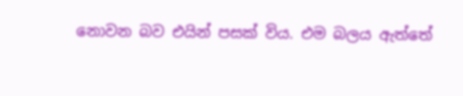නොවන බව එයින් පසක් විය. එම බලය ඇත්තේ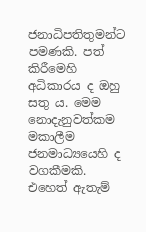ජනාධිපතිතුමන්ට පමණකි. පත් කිරීමෙහි අධිකාරය ද ඔහු සතු ය. මෙම නොදැනුවත්කම මකාලීම ජනමාධ්‍යයෙහි ද වගකීමකි. එහෙත් ඇතැම්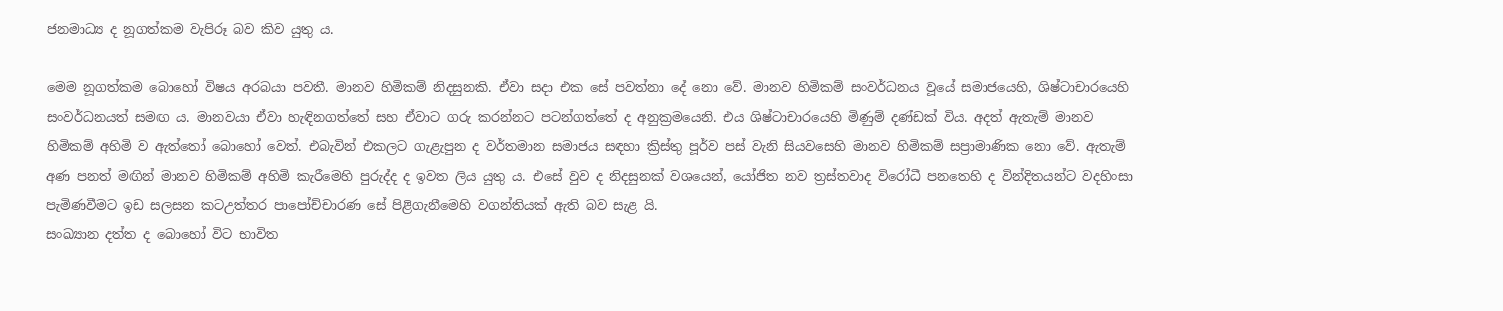ජනමාධ්‍ය ද නූගත්කම වැපිරූ බව කිව යුතු ය.

මෙම නූගත්කම බොහෝ විෂය අරබයා පවතී. මානව හිමිකම් නිදසුනකි. ඒවා සදා එක සේ පවත්නා දේ නො වේ. මානව හිමිකම් සංවර්ධනය වූයේ සමාජයෙහි, ශිෂ්ටාචාරයෙහි සංවර්ධනයත් සමඟ ය. මානවයා ඒවා හැඳිනගත්තේ සහ ඒවාට ගරු කරන්නට පටන්ගත්තේ ද අනුක්‍රමයෙනි. එය ශිෂ්ටාචාරයෙහි මිණුම් දණ්ඩක් විය. අදත් ඇතැම් මානව හිමිකම් අහිමි ව ඇත්තෝ බොහෝ වෙත්. එබැවින් එකලට ගැළැපුන ද වර්තමාන සමාජය සඳහා ක්‍රිස්තු පූර්ව පස් වැනි සියවසෙහි මානව හිමිකම් සප්‍රාමාණික නො වේ. ඇතැම් අණ පනත් මඟින් මානව හිමිකම් අහිමි කැරීමෙහි පුරුද්ද ද ඉවත ලිය යුතු ය. එසේ වුව ද නිදසුනක් වශයෙන්, යෝජිත නව ත්‍රස්තවාද විරෝධී පනතෙහි ද වින්දිතයන්ට වදහිංසා පැමිණවීමට ඉඩ සලසන කටඋත්තර පාපෝච්චාරණ සේ පිළිගැනීමෙහි වගන්තියක් ඇති බව සැළ යි.
සංඛ්‍යාන දත්ත ද බොහෝ විට භාවිත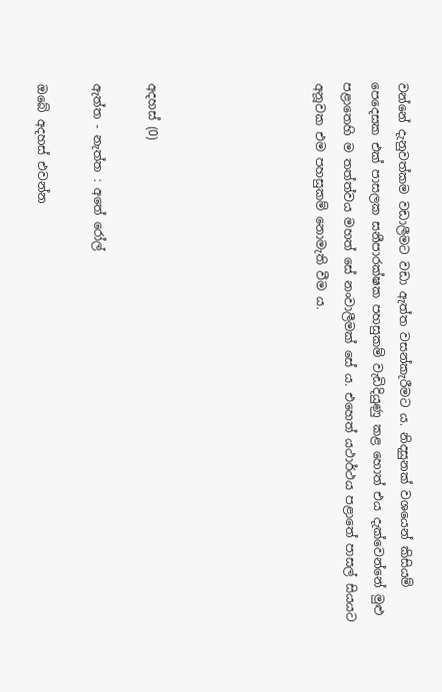වන්නේ දැනුවත්කම වඩාලීමට වඩා ඇත්ත වසන්කැරීමට ය. නිදසුනක් වශයෙන් කිසියම් පෙදෙසක එක් පාසලක සනීපාරක්ෂක පහසුකම් වැඩිදියුණු කළ හොත් එය දැක්වෙන්නේ මුළු පළාතෙහි ම තත්ත්වය මහත් සේ නංවාලීමක් සේ ය. එහෙත් යථාර්ථය පළාතේ පාසල් සියයට අනූවක එම පහසුකම් නොමැති වීම ය.





අදහස් (0)

ඇත්ත - නැත්ත : අතේ රෝල්

ඔබේ අදහස් එවන්න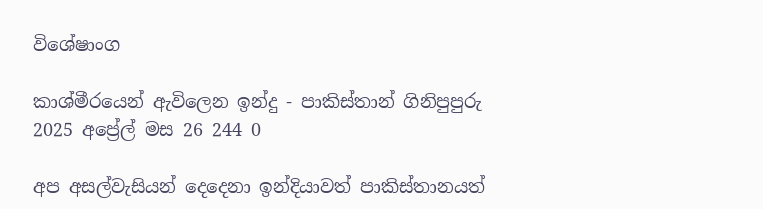විශේෂාංග

කාශ්මීරයෙන් ඇවිලෙන ඉන්දු - පාකිස්තාන් ගිනිපුපුරු
2025 අප්‍රේල් මස 26 244 0

අප අසල්වැසියන් දෙදෙනා ඉන්දියාවත් පාකිස්තානයත්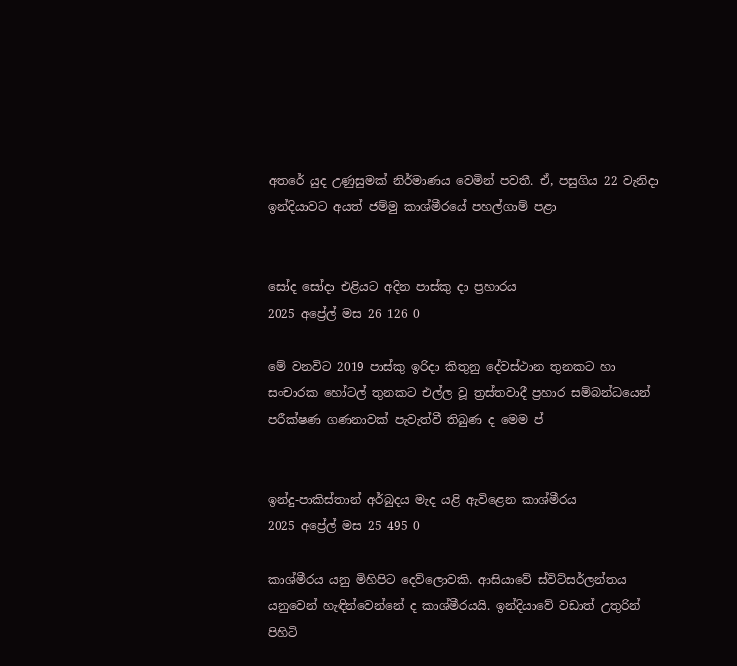අතරේ යුද උණුසුමක් නිර්මාණය වෙමින් පවතී. ඒ, පසුගිය 22 වැනිදා ඉන්දියාවට අයත් ජම්මු කාශ්මීරයේ පහල්ගාම් පළා


සෝද සෝදා එළියට අදින පාස්කු දා ප්‍රහාරය
2025 අප්‍රේල් මස 26 126 0

මේ වනවිට 2019 පාස්කු ඉරිදා කිතුනු දේවස්ථාන තුනකට හා සංචාරක හෝටල් තුනකට එල්ල වූ ත්‍රස්තවාදී ප්‍රහාර සම්බන්ධයෙන් පරීක්ෂණ ගණනාවක් පැවැත්වී තිබුණ ද මෙම ප්‍


ඉන්දු-පාකිස්තාන් අර්බුදය මැද යළි ඇවිළෙන කාශ්මීරය
2025 අප්‍රේල් මස 25 495 0

කාශ්මීරය යනු මිහිපිට දෙව්ලොවකි. ආසියාවේ ස්විට්සර්ලන්තය යනුවෙන් හැඳින්වෙන්නේ ද කාශ්මීරයයි. ඉන්දියාවේ වඩාත් උතුරින් පිහිටි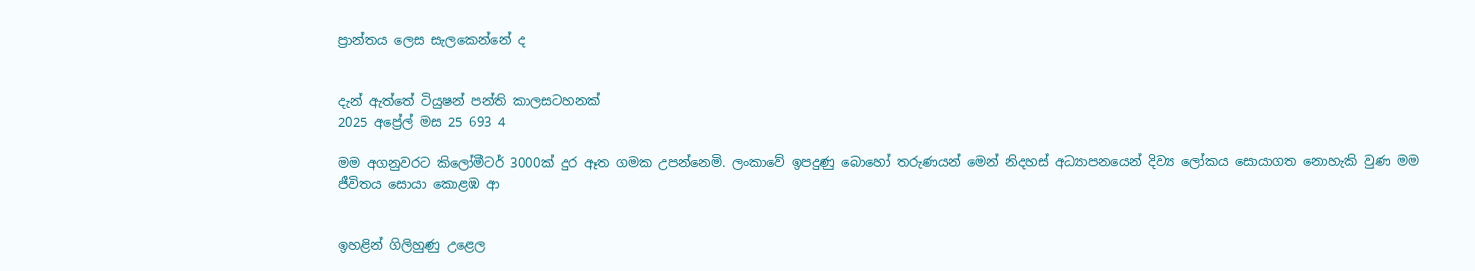ප්‍රාන්තය ලෙස සැලකෙන්නේ ද


දැන් ඇත්තේ ටියුෂන් පන්ති කාලසටහනක්
2025 අප්‍රේල් මස 25 693 4

මම අගනුවරට කිලෝමීටර් 3000ක් දුර ඈත ගමක උපන්නෙමි. ලංකාවේ ඉපදුණු බොහෝ තරුණයන් මෙන් නිදහස් අධ්‍යාපනයෙන් දිව්‍ය ලෝකය සොයාගත නොහැකි වුණ මම ජීවිතය සොයා කොළඹ ආ


ඉහළින් ගිලිහුණු උළෙල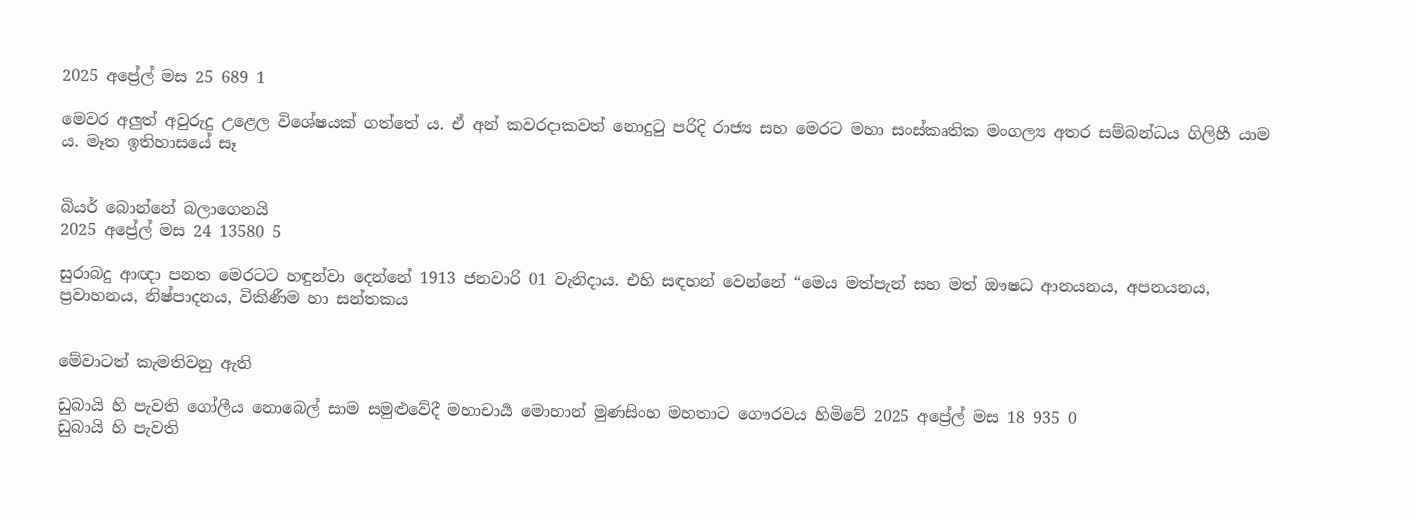2025 අප්‍රේල් මස 25 689 1

මෙවර අලු‍ත් අවුරුදු උළෙල විශේෂයක් ගත්තේ ය. ඒ අන් කවරදාකවත් නොදුටු පරිදි රාජ්‍ය සහ මෙරට මහා සංස්කෘතික මංගල්‍ය අතර සම්බන්ධය ගිලිහී යාම ය. මෑත ඉතිහාසයේ සෑ


බියර් බොන්නේ බලාගෙනයි
2025 අප්‍රේල් මස 24 13580 5

සුරාබදු ආඥා පනත මෙරටට හඳුන්වා දෙන්නේ 1913 ජනවාරි 01 වැනිදාය. එහි සඳහන් වෙන්නේ “මෙය මත්පැන් සහ මත් ඖෂධ ආනයනය, අපනයනය, ප්‍රවාහනය, නිෂ්පාදනය, විකිණීම හා සන්තකය


මේවාටත් කැමතිවනු ඇති

ඩුබායි හි පැවති ගෝලීය නොබෙල් සාම සමුළුවේදී මහාචාර්‍ය මොහාන් මුණසිංහ මහතාට ගෞරවය හිමිවේ 2025 අප්‍රේල් මස 18 935 0
ඩුබායි හි පැවති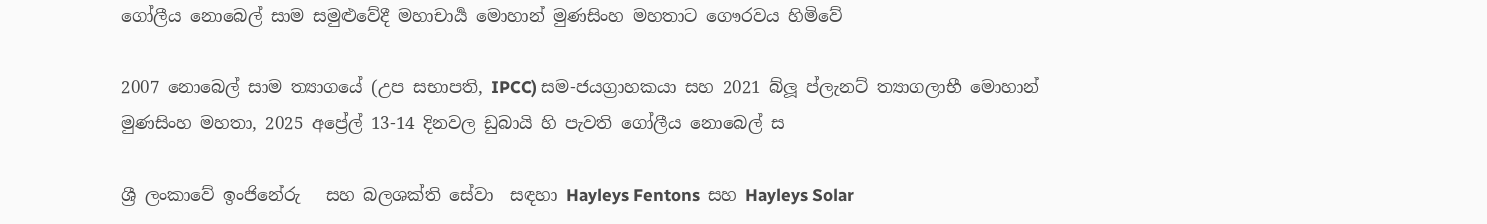ගෝලීය නොබෙල් සාම සමුළුවේදී මහාචාර්‍ය මොහාන් මුණසිංහ මහතාට ගෞරවය හිමිවේ

2007 නොබෙල් සාම ත්‍යාගයේ (උප සභාපති, IPCC) සම-ජයග්‍රාහකයා සහ 2021 බ්ලූ ප්ලැනට් ත්‍යාගලාභී මොහාන් මුණසිංහ මහතා, 2025 අප්‍රේල් 13-14 දිනවල ඩුබායි හි පැවති ගෝලීය නොබෙල් ස

ශ්‍රී ලංකාවේ ඉංජිනේරු   සහ බලශක්ති සේවා  සඳහා Hayleys Fentons  සහ Hayleys Solar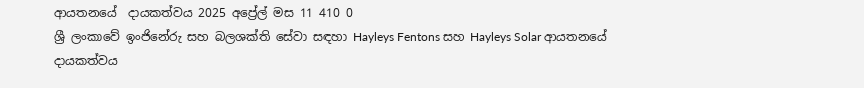ආයතනයේ  දායකත්වය 2025 අප්‍රේල් මස 11 410 0
ශ්‍රී ලංකාවේ ඉංජිනේරු සහ බලශක්ති සේවා සඳහා Hayleys Fentons සහ Hayleys Solar ආයතනයේ දායකත්වය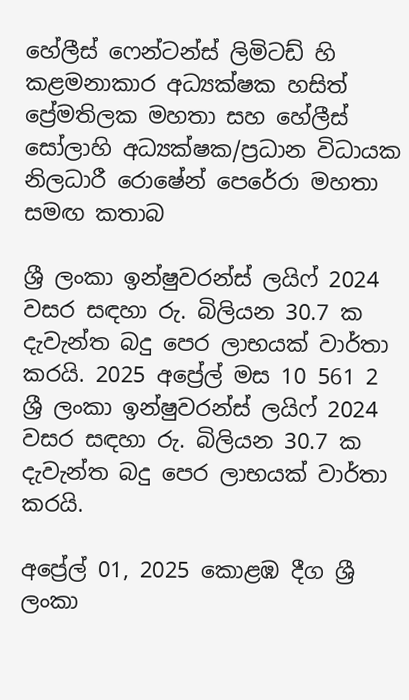හේලීස් ෆෙන්ටන්ස් ලිමිටඩ් හි කළමනාකාර අධ්‍යක්ෂක හසිත් ප්‍රේමතිලක මහතා සහ හේලීස් සෝලාහි අධ්‍යක්ෂක/ප්‍රධාන විධායක නිලධාරී රොෂේන් පෙරේරා මහතා සමඟ කතාබ

ශ්‍රී ලංකා ඉන්ෂුවරන්ස් ලයිෆ් 2024 වසර සඳහා රු. බිලියන 30.7 ක දැවැන්ත බදු පෙර ලාභයක් වාර්තා කරයි. 2025 අප්‍රේල් මස 10 561 2
ශ්‍රී ලංකා ඉන්ෂුවරන්ස් ලයිෆ් 2024 වසර සඳහා රු. බිලියන 30.7 ක දැවැන්ත බදු පෙර ලාභයක් වාර්තා කරයි.

අප්‍රේල් 01, 2025 කොළඹ දීග ශ්‍රී ලංකා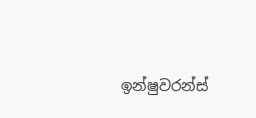ඉන්ෂුවරන්ස්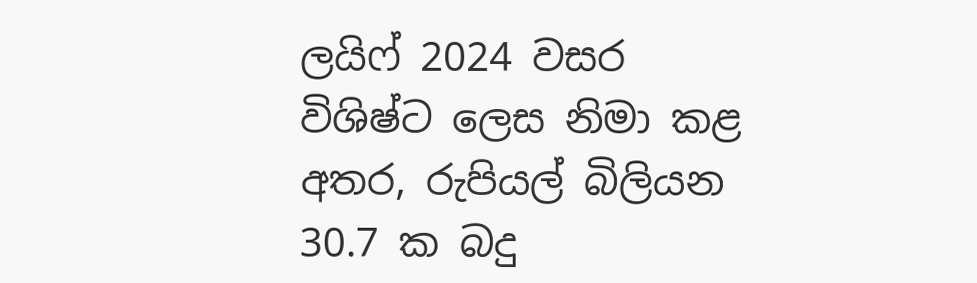ලයිෆ් 2024 වසර විශිෂ්ට ලෙස නිමා කළ අතර, රුපියල් බිලියන 30.7 ක බදු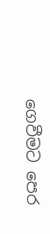ගෙවීමට පෙර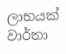ලාභයක් වාර්තා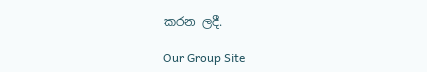කරන ලදී.

Our Group Site